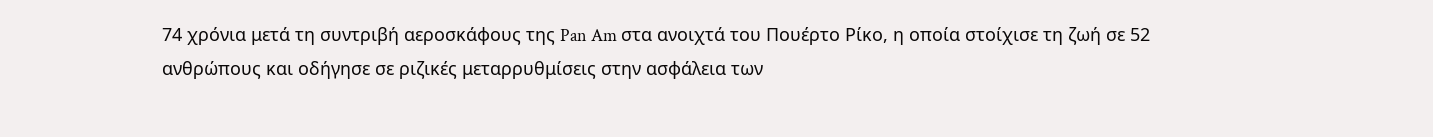74 χρόνια μετά τη συντριβή αεροσκάφους της Pan Am στα ανοιχτά του Πουέρτο Ρίκο, η οποία στοίχισε τη ζωή σε 52 ανθρώπους και οδήγησε σε ριζικές μεταρρυθμίσεις στην ασφάλεια των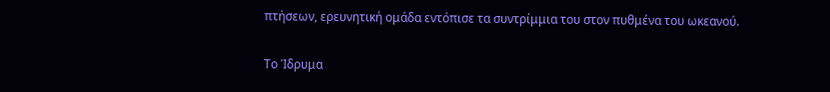πτήσεων, ερευνητική ομάδα εντόπισε τα συντρίμμια του στον πυθμένα του ωκεανού.

Το Ίδρυμα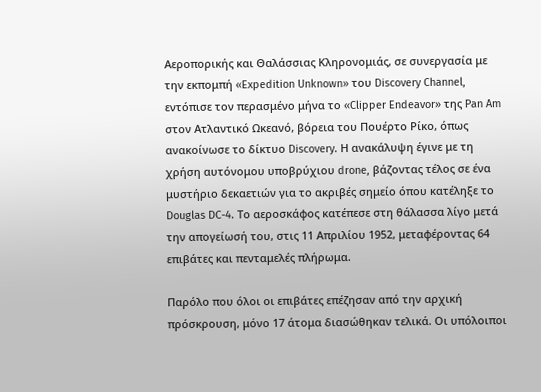Αεροπορικής και Θαλάσσιας Κληρονομιάς, σε συνεργασία με την εκπομπή «Expedition Unknown» του Discovery Channel, εντόπισε τον περασμένο μήνα το «Clipper Endeavor» της Pan Am στον Ατλαντικό Ωκεανό, βόρεια του Πουέρτο Ρίκο, όπως ανακοίνωσε το δίκτυο Discovery. Η ανακάλυψη έγινε με τη χρήση αυτόνομου υποβρύχιου drone, βάζοντας τέλος σε ένα μυστήριο δεκαετιών για το ακριβές σημείο όπου κατέληξε το Douglas DC-4. Το αεροσκάφος κατέπεσε στη θάλασσα λίγο μετά την απογείωσή του, στις 11 Απριλίου 1952, μεταφέροντας 64 επιβάτες και πενταμελές πλήρωμα.

Παρόλο που όλοι οι επιβάτες επέζησαν από την αρχική πρόσκρουση, μόνο 17 άτομα διασώθηκαν τελικά. Οι υπόλοιποι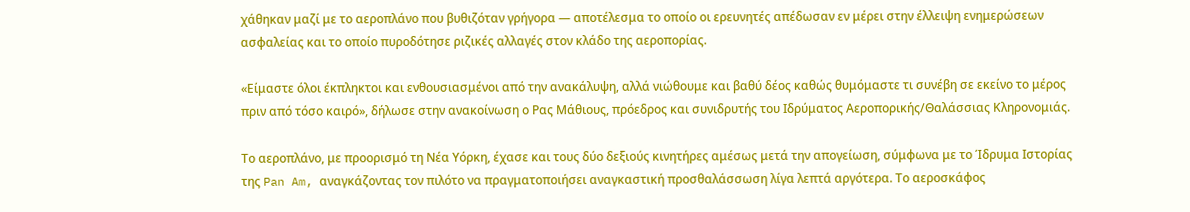χάθηκαν μαζί με το αεροπλάνο που βυθιζόταν γρήγορα — αποτέλεσμα το οποίο οι ερευνητές απέδωσαν εν μέρει στην έλλειψη ενημερώσεων ασφαλείας και το οποίο πυροδότησε ριζικές αλλαγές στον κλάδο της αεροπορίας.

«Είμαστε όλοι έκπληκτοι και ενθουσιασμένοι από την ανακάλυψη, αλλά νιώθουμε και βαθύ δέος καθώς θυμόμαστε τι συνέβη σε εκείνο το μέρος πριν από τόσο καιρό», δήλωσε στην ανακοίνωση ο Ρας Μάθιους, πρόεδρος και συνιδρυτής του Ιδρύματος Αεροπορικής/Θαλάσσιας Κληρονομιάς.

Το αεροπλάνο, με προορισμό τη Νέα Υόρκη, έχασε και τους δύο δεξιούς κινητήρες αμέσως μετά την απογείωση, σύμφωνα με το Ίδρυμα Ιστορίας της Pan Am, αναγκάζοντας τον πιλότο να πραγματοποιήσει αναγκαστική προσθαλάσσωση λίγα λεπτά αργότερα. Το αεροσκάφος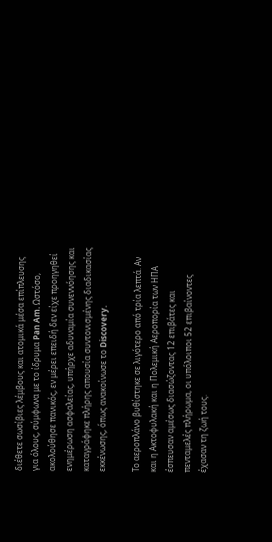διέθετε σωσίβιες λέμβους και ατομικά μέσα επίπλευσης για όλους, σύμφωνα με το ίδρυμα Pan Am. Ωστόσο, ακολούθησε πανικός, εν μέρει επειδή δεν είχε προηγηθεί ενημέρωση ασφαλείας, υπήρχε αδυναμία συνεννόησης και καταγράφηκε πλήρης απουσία συντονισμένης διαδικασίας εκκένωσης, όπως ανακοίνωσε το Discovery.

Το αεροπλάνο βυθίστηκε σε λιγότερο από τρία λεπτά. Αν και η Ακτοφυλακή και η Πολεμική Αεροπορία των ΗΠΑ έσπευσαν αμέσως διασώζοντας 12 επιβάτες και πενταμελές πλήρωμα, οι υπόλοιποι 52 επιβαίνοντες έχασαν τη ζωή τους.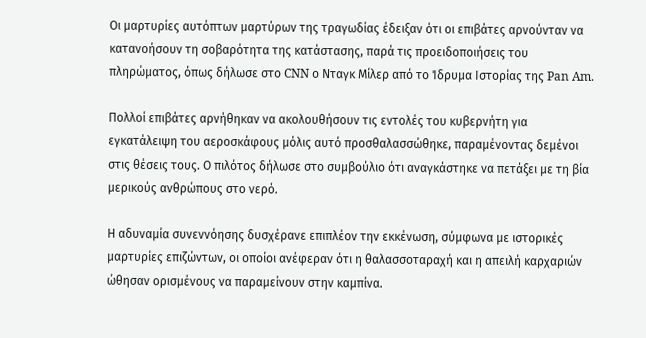Οι μαρτυρίες αυτόπτων μαρτύρων της τραγωδίας έδειξαν ότι οι επιβάτες αρνούνταν να κατανοήσουν τη σοβαρότητα της κατάστασης, παρά τις προειδοποιήσεις του πληρώματος, όπως δήλωσε στο CNN ο Νταγκ Μίλερ από το Ίδρυμα Ιστορίας της Pan Am.

Πολλοί επιβάτες αρνήθηκαν να ακολουθήσουν τις εντολές του κυβερνήτη για εγκατάλειψη του αεροσκάφους μόλις αυτό προσθαλασσώθηκε, παραμένοντας δεμένοι στις θέσεις τους. Ο πιλότος δήλωσε στο συμβούλιο ότι αναγκάστηκε να πετάξει με τη βία μερικούς ανθρώπους στο νερό.

Η αδυναμία συνεννόησης δυσχέρανε επιπλέον την εκκένωση, σύμφωνα με ιστορικές μαρτυρίες επιζώντων, οι οποίοι ανέφεραν ότι η θαλασσοταραχή και η απειλή καρχαριών ώθησαν ορισμένους να παραμείνουν στην καμπίνα.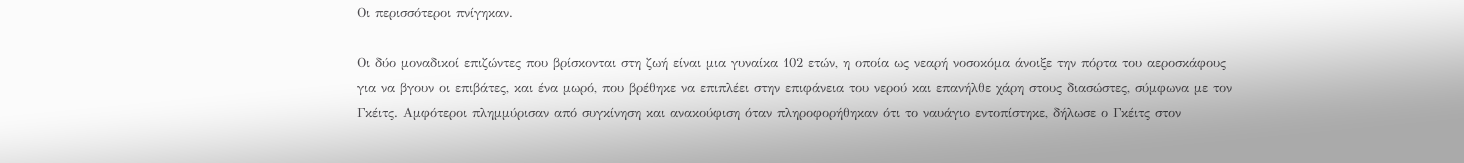Οι περισσότεροι πνίγηκαν.

Οι δύο μοναδικοί επιζώντες που βρίσκονται στη ζωή είναι μια γυναίκα 102 ετών, η οποία ως νεαρή νοσοκόμα άνοιξε την πόρτα του αεροσκάφους για να βγουν οι επιβάτες, και ένα μωρό, που βρέθηκε να επιπλέει στην επιφάνεια του νερού και επανήλθε χάρη στους διασώστες, σύμφωνα με τον Γκέιτς. Αμφότεροι πλημμύρισαν από συγκίνηση και ανακούφιση όταν πληροφορήθηκαν ότι το ναυάγιο εντοπίστηκε, δήλωσε ο Γκέιτς στον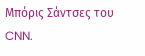Μπόρις Σάντσες του CNN.